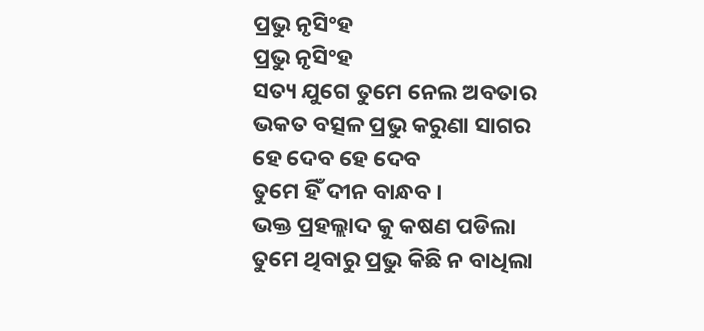ପ୍ରଭୁ ନୃସିଂହ
ପ୍ରଭୁ ନୃସିଂହ
ସତ୍ୟ ଯୁଗେ ତୁମେ ନେଲ ଅବତାର
ଭକତ ବତ୍ସଳ ପ୍ରଭୁ କରୁଣା ସାଗର
ହେ ଦେବ ହେ ଦେବ
ତୁମେ ହିଁ ଦୀନ ବାନ୍ଧବ ।
ଭକ୍ତ ପ୍ରହଲ୍ଲାଦ କୁ କଷଣ ପଡିଲା
ତୁମେ ଥିବାରୁ ପ୍ରଭୁ କିଛି ନ ବାଧିଲା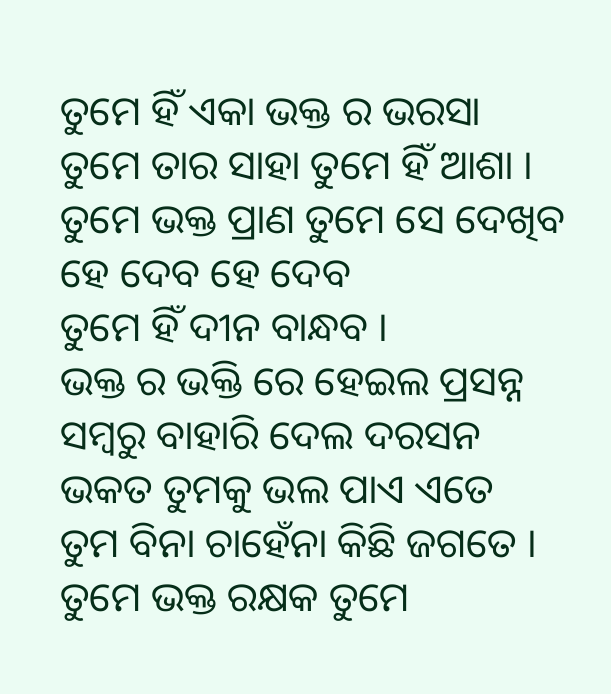ତୁମେ ହିଁ ଏକା ଭକ୍ତ ର ଭରସା
ତୁମେ ତାର ସାହା ତୁମେ ହିଁ ଆଶା ।
ତୁମେ ଭକ୍ତ ପ୍ରାଣ ତୁମେ ସେ ଦେଖିବ
ହେ ଦେବ ହେ ଦେବ
ତୁମେ ହିଁ ଦୀନ ବାନ୍ଧବ ।
ଭକ୍ତ ର ଭକ୍ତି ରେ ହେଇଲ ପ୍ରସନ୍ନ
ସମ୍ବରୁ ବାହାରି ଦେଲ ଦରସନ
ଭକତ ତୁମକୁ ଭଲ ପାଏ ଏତେ
ତୁମ ବିନା ଚାହେଁନା କିଛି ଜଗତେ ।
ତୁମେ ଭକ୍ତ ରକ୍ଷକ ତୁମେ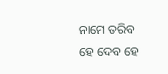ନାମେ ତରିବ
ହେ ଦେବ ହେ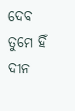ଦେବ
ତୁମେ ହିଁ ଦୀନ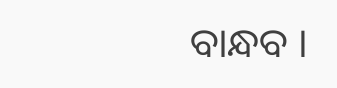ବାନ୍ଧବ ।